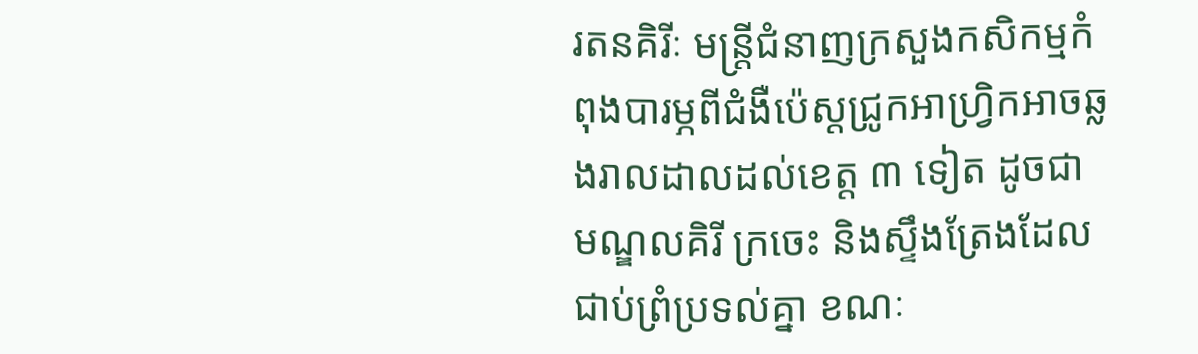រតនគិរីៈ មន្ត្រីជំនាញក្រសួងកសិកម្មកំពុងបារម្ភពីជំងឺប៉េស្តជ្រូកអាហ្រ្វិកអាចឆ្លងរាលដាលដល់ខេត្ត ៣ ទៀត ដូចជា មណ្ឌលគិរី ក្រចេះ និងស្ទឹងត្រែងដែលជាប់ព្រំប្រទល់គ្នា ខណៈ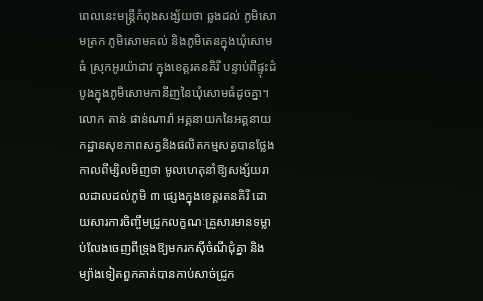ពេលនេះមន្ត្រីកំពុងសង្ស័យថា ឆ្លងដល់ ភូមិសោមត្រក ភូមិសោមគល់ និងភូមិតេនក្នុងឃុំសោមធំ ស្រុកអូរយ៉ាដាវ ក្នុងខេត្តរតនគិរី បន្ទាប់ពីផ្ទុះដំបូងក្នុងភូមិសោមកានីញនៃឃុំសោមធំដូចគ្នា។
លោក តាន់ ផាន់ណារ៉ា អគ្គនាយកនៃអគ្គនាយកដ្ឋានសុខភាពសត្វនិងផលិតកម្មសត្វបានថ្លែងកាលពីម្សិលមិញថា មូលហេតុនាំឱ្យសង្ស័យរាលដាលដល់ភូមិ ៣ ផ្សេងក្នុងខេត្តរតនគិរី ដោយសារការចិញ្ចឹមជ្រូកលក្ខណៈគ្រួសារមានទម្លាប់លែងចេញពីទ្រុងឱ្យមករកស៊ីចំណីជុំគ្នា និងម្យ៉ាងទៀតពួកគាត់បានកាប់សាច់ជ្រូក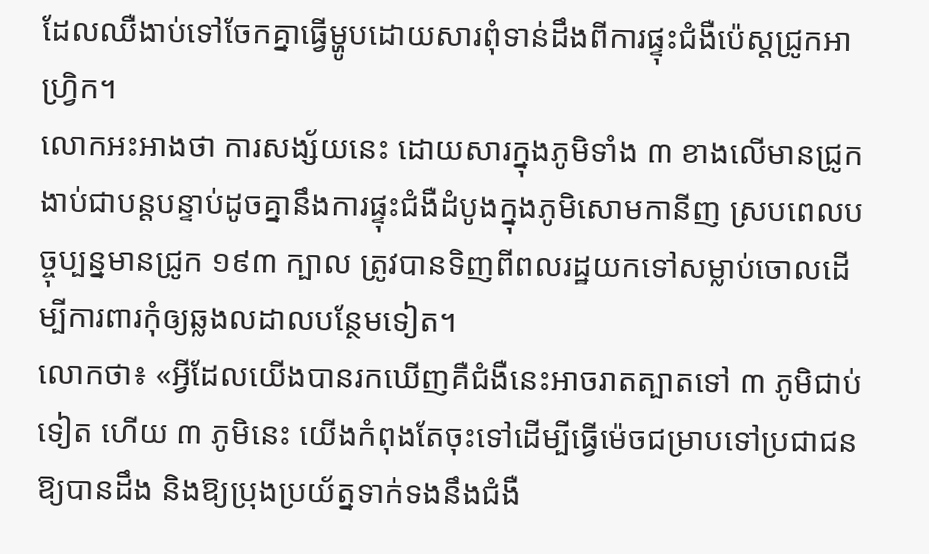ដែលឈឺងាប់ទៅចែកគ្នាធ្វើម្ហូបដោយសារពុំទាន់ដឹងពីការផ្ទុះជំងឺប៉េស្ដជ្រូកអាហ្រ្វិក។
លោកអះអាងថា ការសង្ស័យនេះ ដោយសារក្នុងភូមិទាំង ៣ ខាងលើមានជ្រូកងាប់ជាបន្តបន្ទាប់ដូចគ្នានឹងការផ្ទុះជំងឺដំបូងក្នុងភូមិសោមកានីញ ស្របពេលបច្ចុប្បន្នមានជ្រូក ១៩៣ ក្បាល ត្រូវបានទិញពីពលរដ្ឋយកទៅសម្លាប់ចោលដើម្បីការពារកុំឲ្យឆ្លងលដាលបន្ថែមទៀត។
លោកថា៖ «អ្វីដែលយើងបានរកឃើញគឺជំងឺនេះអាចរាតត្បាតទៅ ៣ ភូមិជាប់ទៀត ហើយ ៣ ភូមិនេះ យើងកំពុងតែចុះទៅដើម្បីធ្វើម៉េចជម្រាបទៅប្រជាជនឱ្យបានដឹង និងឱ្យប្រុងប្រយ័ត្នទាក់ទងនឹងជំងឺ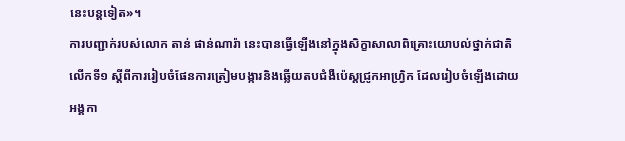នេះបន្តទៀត»។
ការបញ្ជាក់របស់លោក តាន់ ផាន់ណារ៉ា នេះបានធ្វើឡើងនៅក្នុងសិក្ខាសាលាពិគ្រោះយោបល់ថ្នាក់ជាតិលើកទី១ ស្ដីពីការរៀបចំផែនការត្រៀមបង្ការនិងឆ្លើយតបជំងឺប៉េស្ដជ្រូកអាហ្រ្វិក ដែលរៀបចំឡើងដោយអង្គកា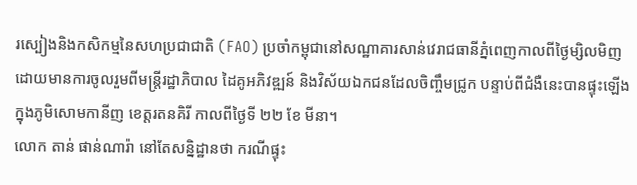រស្បៀងនិងកសិកម្មនៃសហប្រជាជាតិ (FAO) ប្រចាំកម្ពុជានៅសណ្ឋាគារសាន់វេរាជធានីភ្នំពេញកាលពីថ្ងៃម្សិលមិញ ដោយមានការចូលរួមពីមន្ត្រីរដ្ឋាភិបាល ដៃគូអភិវឌ្ឍន៍ និងវិស័យឯកជនដែលចិញ្ចឹមជ្រូក បន្ទាប់ពីជំងឺនេះបានផ្ទុះឡើងក្នុងភូមិសោមកានីញ ខេត្តរតនគិរី កាលពីថ្ងៃទី ២២ ខែ មីនា។
លោក តាន់ ផាន់ណារ៉ា នៅតែសន្និដ្ឋានថា ករណីផ្ទុះ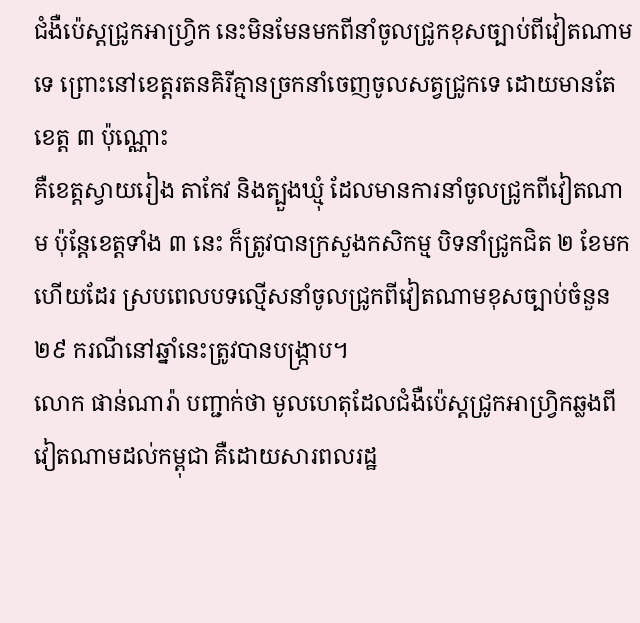ជំងឺប៉េស្ដជ្រូកអាហ្រ្វិក នេះមិនមែនមកពីនាំចូលជ្រូកខុសច្បាប់ពីវៀតណាមទេ ព្រោះនៅខេត្តរតនគិរីគ្មានច្រកនាំចេញចូលសត្វជ្រូកទេ ដោយមានតែខេត្ត ៣ ប៉ុណ្ណោះ
គឺខេត្តស្វាយរៀង តាកែវ និងត្បួងឃ្មុំ ដែលមានការនាំចូលជ្រូកពីវៀតណាម ប៉ុន្តែខេត្តទាំង ៣ នេះ ក៏ត្រូវបានក្រសួងកសិកម្ម បិទនាំជ្រូកជិត ២ ខែមកហើយដែរ ស្របពេលបទល្មើសនាំចូលជ្រូកពីវៀតណាមខុសច្បាប់ចំនួន ២៩ ករណីនៅឆ្នាំនេះត្រូវបានបង្ក្រាប។
លោក ផាន់ណារ៉ា បញ្ជាក់ថា មូលហេតុដែលជំងឺប៉េស្ដជ្រូកអាហ្រ្វិកឆ្លងពីវៀតណាមដល់កម្ពុជា គឺដោយសារពលរដ្ឋ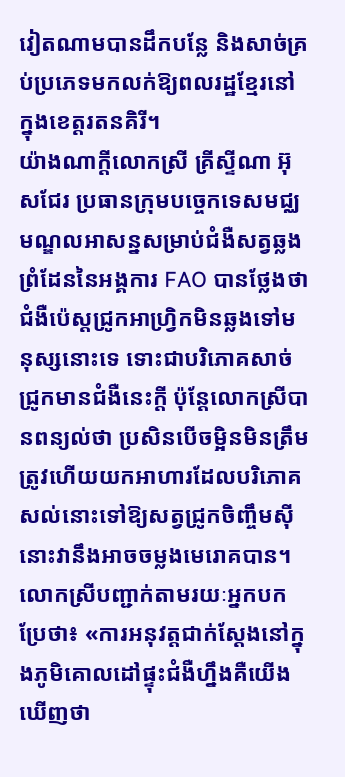វៀតណាមបានដឹកបន្លែ និងសាច់គ្រប់ប្រភេទមកលក់ឱ្យពលរដ្ឋខ្មែរនៅក្នុងខេត្តរតនគិរី។
យ៉ាងណាក្ដីលោកស្រី គ្រីស្ទីណា អ៊ុសជែរ ប្រធានក្រុមបច្ចេកទេសមជ្ឈមណ្ឌលអាសន្នសម្រាប់ជំងឺសត្វឆ្លងព្រំដែននៃអង្គការ FAO បានថ្លែងថា ជំងឺប៉េស្ដជ្រូកអាហ្រ្វិកមិនឆ្លងទៅមនុស្សនោះទេ ទោះជាបរិភោគសាច់ជ្រូកមានជំងឺនេះក្ដី ប៉ុន្តែលោកស្រីបានពន្យល់ថា ប្រសិនបើចម្អិនមិនត្រឹមត្រូវហើយយកអាហារដែលបរិភោគសល់នោះទៅឱ្យសត្វជ្រូកចិញ្ចឹមស៊ី នោះវានឹងអាចចម្លងមេរោគបាន។
លោកស្រីបញ្ជាក់តាមរយៈអ្នកបកប្រែថា៖ «ការអនុវត្តជាក់ស្ដែងនៅក្នុងភូមិគោលដៅផ្ទុះជំងឺហ្នឹងគឺយើងឃើញថា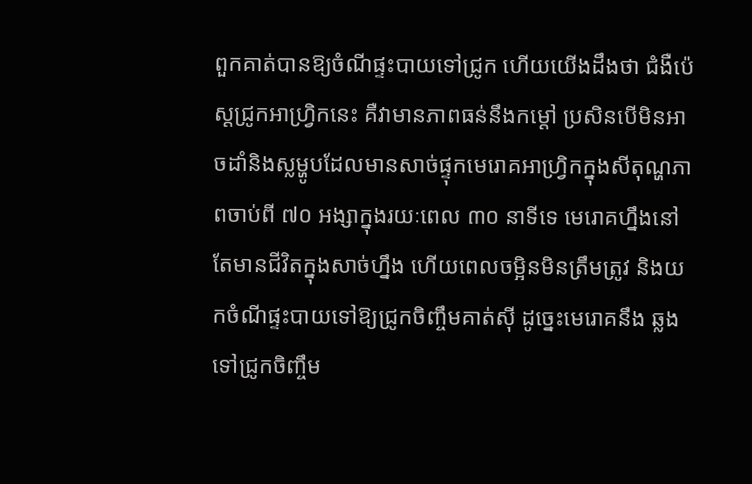ពួកគាត់បានឱ្យចំណីផ្ទះបាយទៅជ្រូក ហើយយើងដឹងថា ជំងឺប៉េស្ដជ្រូកអាហ្រ្វិកនេះ គឺវាមានភាពធន់នឹងកម្ដៅ ប្រសិនបើមិនអាចដាំនិងស្លម្ហូបដែលមានសាច់ផ្ទុកមេរោគអាហ្រ្វិកក្នុងសីតុណ្ហភាពចាប់ពី ៧០ អង្សាក្នុងរយៈពេល ៣០ នាទីទេ មេរោគហ្នឹងនៅតែមានជីវិតក្នុងសាច់ហ្នឹង ហើយពេលចម្អិនមិនត្រឹមត្រូវ និងយកចំណីផ្ទះបាយទៅឱ្យជ្រូកចិញ្ចឹមគាត់ស៊ី ដូច្នេះមេរោគនឹង ឆ្លងទៅជ្រូកចិញ្ចឹម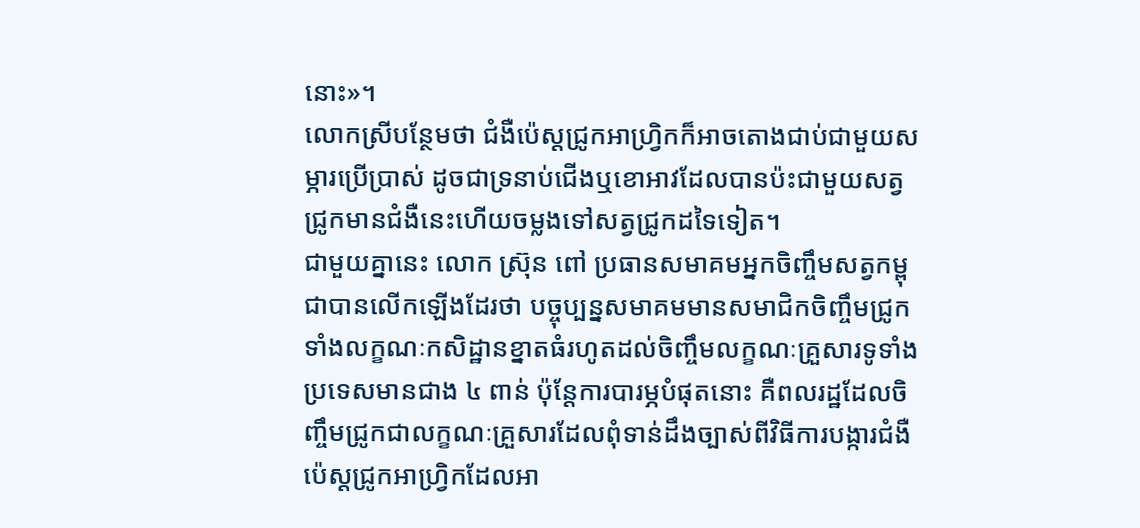នោះ»។
លោកស្រីបន្ថែមថា ជំងឺប៉េស្ដជ្រូកអាហ្រ្វិកក៏អាចតោងជាប់ជាមួយសម្ភារប្រើប្រាស់ ដូចជាទ្រនាប់ជើងឬខោអាវដែលបានប៉ះជាមួយសត្វជ្រូកមានជំងឺនេះហើយចម្លងទៅសត្វជ្រូកដទៃទៀត។
ជាមួយគ្នានេះ លោក ស្រ៊ុន ពៅ ប្រធានសមាគមអ្នកចិញ្ចឹមសត្វកម្ពុជាបានលើកឡើងដែរថា បច្ចុប្បន្នសមាគមមានសមាជិកចិញ្ចឹមជ្រូក ទាំងលក្ខណៈកសិដ្ឋានខ្នាតធំរហូតដល់ចិញ្ចឹមលក្ខណៈគ្រួសារទូទាំងប្រទេសមានជាង ៤ ពាន់ ប៉ុន្តែការបារម្ភបំផុតនោះ គឺពលរដ្ឋដែលចិញ្ចឹមជ្រូកជាលក្ខណៈគ្រួសារដែលពុំទាន់ដឹងច្បាស់ពីវិធីការបង្ការជំងឺប៉េស្ដជ្រូកអាហ្រ្វិកដែលអា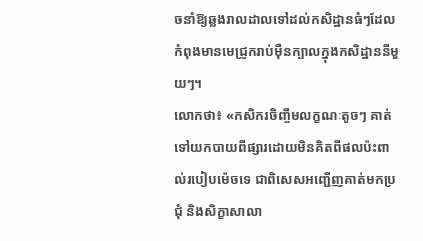ចនាំឱ្យឆ្លងរាលដាលទៅដល់កសិដ្ឋានធំៗដែលកំពុងមានមេជ្រូករាប់ម៉ឺនក្បាលក្នុងកសិដ្ឋាននីមួយៗ។
លោកថា៖ «កសិករចិញ្ចឹមលក្ខណៈតូចៗ គាត់ទៅយកបាយពីផ្សារដោយមិនគិតពីផលប៉ះពាល់របៀបម៉េចទេ ជាពិសេសអញ្ជើញគាត់មកប្រជុំ និងសិក្ខាសាលា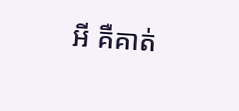អី គឺគាត់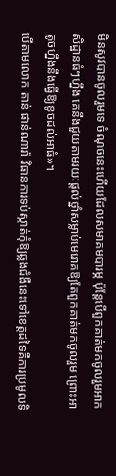មិនសូវបានចូលរួមទេ ចំណុចនេះហើយដែលសមាគមបារម្ភ ប៉ុន្តែបើពួកគាត់មកចូលរួមអាកសិដ្ឋានធំៗហ្នឹង គេនឹងជួយតាមរយៈផ្ដល់ថ្នាំសម្លាប់មេរោគឱ្យតែពួកគាត់មកចូលរួម ព្រោះអាតូចហ្នឹងនឹងធ្វើឱ្យខូចដល់អាធំ»។
បើតាមលោក តាន់ ផាន់ណារ៉ា វិធានការទប់ស្កាត់កុំឱ្យឆ្លងជំងឺនេះទៅខេត្តដទៃគឺការប្រមូលទិ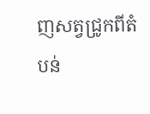ញសត្វជ្រូកពីតំបន់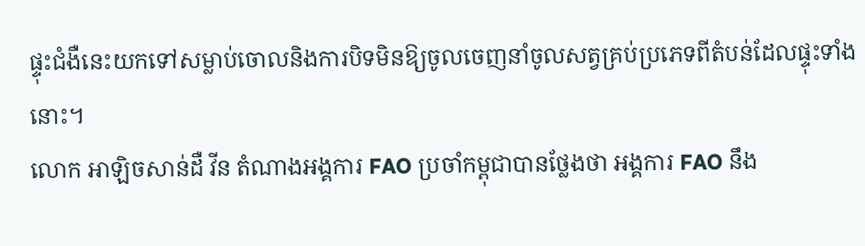ផ្ទុះជំងឺនេះយកទៅសម្លាប់ចោលនិងការបិទមិនឱ្យចូលចេញនាំចូលសត្វគ្រប់ប្រភេទពីតំបន់ដែលផ្ទុះទាំងនោះ។
លោក អាឡិចសាន់ដឺ វីន តំណាងអង្គការ FAO ប្រចាំកម្ពុជាបានថ្លែងថា អង្គការ FAO នឹង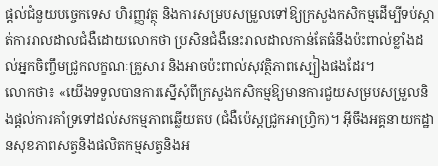ផ្ដល់ជំនួយបច្ចេកទេស ហិរញ្ញវត្ថុ និងការសម្របសម្រួលទៅឱ្យក្រសួងកសិកម្មដើម្បីទប់ស្កាត់ការរាលដាលជំងឺដោយលោកថា ប្រសិនជំងឺនេះរាលដាលកាន់តែធំនឹងប៉ះពាល់ខ្លាំងដល់អ្នកចិញ្ចឹមជ្រូកលក្ខណៈគ្រួសារ និងអាចប៉ះពាល់សុវត្ថិភាពស្បៀងផងដែរ។
លោកថា៖ «យើងទទួលបានការស្នើសុំពីក្រសួងកសិកម្មឱ្យមានការជួយសម្របសម្រួលនិងផ្ដល់ការគាំទ្រទៅដល់សកម្មភាពឆ្លើយតប (ជំងឺប៉េស្ដជ្រូកអាហ្រ្វិក)។ អ៊ីចឹងអគ្គនាយកដ្ឋានសុខភាពសត្វនិងផលិតកម្មសត្វនិងអ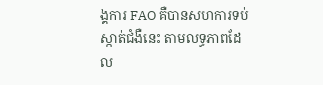ង្គការ FAO គឺបានសហការទប់ស្កាត់ជំងឺនេះ តាមលទ្ធភាពដែល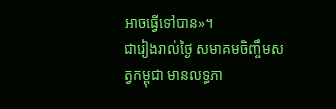អាចធ្វើទៅបាន»។
ជារៀងរាល់ថ្ងៃ សមាគមចិញ្ចឹមសត្វកម្ពុជា មានលទ្ធភា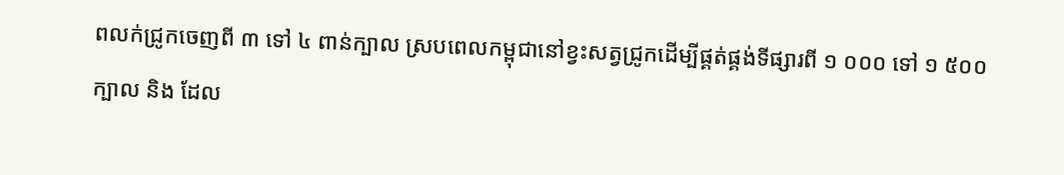ពលក់ជ្រូកចេញពី ៣ ទៅ ៤ ពាន់ក្បាល ស្របពេលកម្ពុជានៅខ្វះសត្វជ្រូកដើម្បីផ្គត់ផ្គង់ទីផ្សារពី ១ ០០០ ទៅ ១ ៥០០ ក្បាល និង ដែល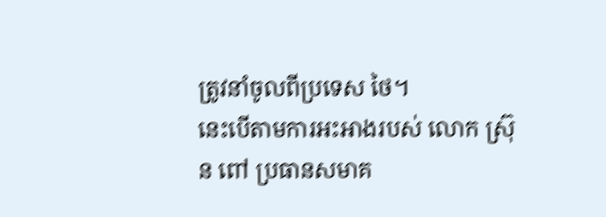ត្រូវនាំចូលពីប្រទេស ថៃ។
នេះបើតាមការអះអាងរបស់ លោក ស្រ៊ុន ពៅ ប្រធានសមាគ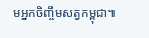មអ្នកចិញ្ចឹមសត្វកម្ពុជា៕